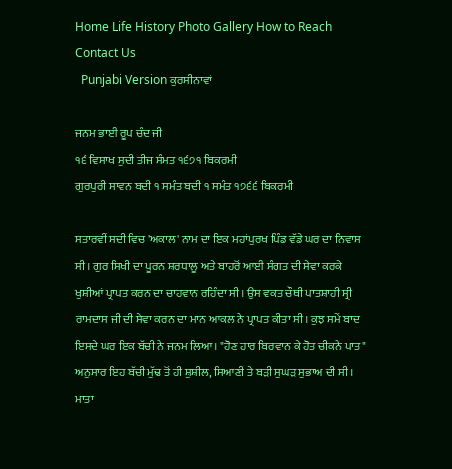Home Life History Photo Gallery How to Reach Contact Us
  Punjabi Version ਕੁਰਸੀਨਾਵਾਂ

ਜਨਮ ਭਾਈ ਰੂਪ ਚੰਦ ਜੀ
੧੬ ਵਿਸਾਖ ਸੁਦੀ ਤੀਜ ਸੰਮਤ ੧੬੭੧ ਬਿਕਰਮੀ
ਗੁਰਪੁਰੀ ਸਾਵਨ ਬਦੀ ੧ ਸਮੰਤ ਬਦੀ ੧ ਸਮੰਤ ੧੭੬੬ ਬਿਕਰਮੀ

ਸਤਾਰਵੀਂ ਸਦੀ ਵਿਚ 'ਅਕਾਲ' ਨਾਮ ਦਾ ਇਕ ਮਹਾਂਪੁਰਖ ਪਿੰਡ ਵੱਡੇ ਘਰ ਦਾ ਨਿਵਾਸ ਸੀ। ਗੁਰ ਸਿਖੀ ਦਾ ਪੂਰਨ ਸ਼ਰਧਾਲੂ ਅਤੇ ਬਾਹਰੋਂ ਆਈ ਸੰਗਤ ਦੀ ਸੇਵਾ ਕਰਕੇ ਖੁਸ਼ੀਆਂ ਪ੍ਰਾਪਤ ਕਰਨ ਦਾ ਚਾਹਵਾਨ ਰਹਿੰਦਾ ਸੀ। ਉਸ ਵਕਤ ਚੌਥੀ ਪਾਤਸ਼ਾਹੀ ਸ੍ਰੀ ਰਾਮਦਾਸ ਜੀ ਦੀ ਸੇਵਾ ਕਰਨ ਦਾ ਮਾਨ ਆਕਲ ਨੇ ਪ੍ਰਾਪਤ ਕੀਤਾ ਸੀ। ਕੁਝ ਸਮੇਂ ਬਾਦ ਇਸਦੇ ਘਰ ਇਕ ਬੱਚੀ ਨੇ ਜਨਮ ਲਿਆ। "ਹੋਣ ਹਾਰ ਬਿਰਵਾਨ ਕੇ ਹੋਤ ਚੀਕਨੇ ਪਾਤ" ਅਨੁਸਾਰ ਇਹ ਬੱਚੀ ਮੁੱਢ ਤੋਂ ਹੀ ਸ਼ੁਸ਼ੀਲ, ਸਿਆਣੀ ਤੇ ਬੜੀ ਸੁਘੜ ਸੁਭਾਅ ਦੀ ਸੀ। ਮਾਤਾ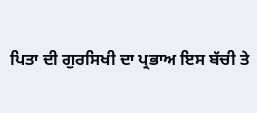ਪਿਤਾ ਦੀ ਗੁਰਸਿਖੀ ਦਾ ਪ੍ਰਭਾਅ ਇਸ ਬੱਚੀ ਤੇ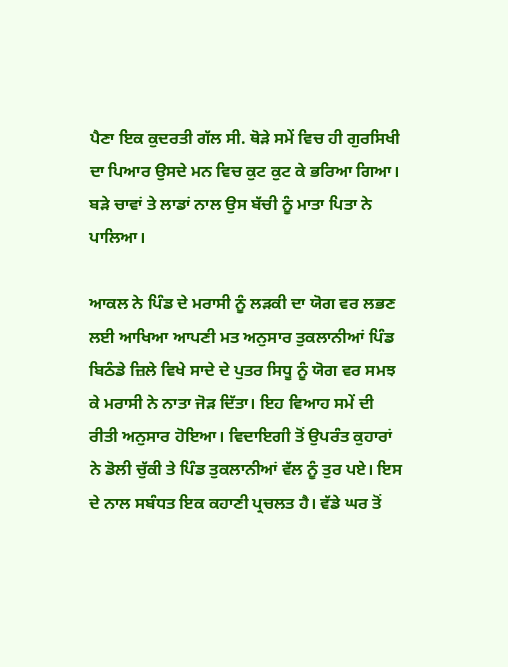ਪੈਣਾ ਇਕ ਕੁਦਰਤੀ ਗੱਲ ਸੀ. ਥੋੜੇ ਸਮੇਂ ਵਿਚ ਹੀ ਗੁਰਸਿਖੀ ਦਾ ਪਿਆਰ ਉਸਦੇ ਮਨ ਵਿਚ ਕੁਟ ਕੁਟ ਕੇ ਭਰਿਆ ਗਿਆ। ਬੜੇ ਚਾਵਾਂ ਤੇ ਲਾਡਾਂ ਨਾਲ ਉਸ ਬੱਚੀ ਨੂੰ ਮਾਤਾ ਪਿਤਾ ਨੇ ਪਾਲਿਆ।

ਆਕਲ ਨੇ ਪਿੰਡ ਦੇ ਮਰਾਸੀ ਨੂੰ ਲੜਕੀ ਦਾ ਯੋਗ ਵਰ ਲਭਣ ਲਈ ਆਖਿਆ ਆਪਣੀ ਮਤ ਅਨੁਸਾਰ ਤੁਕਲਾਨੀਆਂ ਪਿੰਡ ਬਿਠੰਡੇ ਜ਼ਿਲੇ ਵਿਖੇ ਸਾਦੇ ਦੇ ਪੁਤਰ ਸਿਧੂ ਨੂੰ ਯੋਗ ਵਰ ਸਮਝ ਕੇ ਮਰਾਸੀ ਨੇ ਨਾਤਾ ਜੋੜ ਦਿੱਤਾ। ਇਹ ਵਿਆਹ ਸਮੇਂ ਦੀ ਰੀਤੀ ਅਨੁਸਾਰ ਹੋਇਆ। ਵਿਦਾਇਗੀ ਤੋਂ ਉਪਰੰਤ ਕੁਹਾਰਾਂ ਨੇ ਡੋਲੀ ਚੁੱਕੀ ਤੇ ਪਿੰਡ ਤੁਕਲਾਨੀਆਂ ਵੱਲ ਨੂੰ ਤੁਰ ਪਏ। ਇਸ ਦੇ ਨਾਲ ਸਬੰਧਤ ਇਕ ਕਹਾਣੀ ਪ੍ਰਚਲਤ ਹੈ। ਵੱਡੇ ਘਰ ਤੋਂ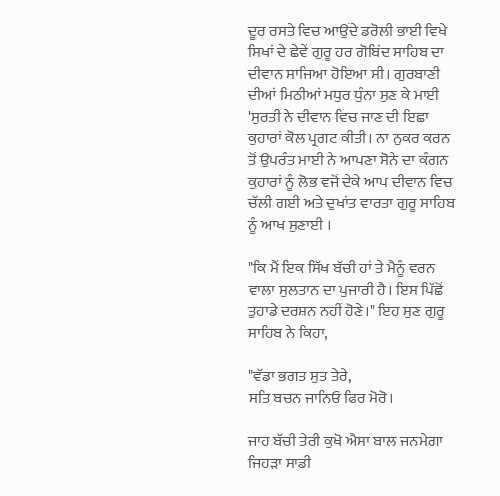ਦੂਰ ਰਸਤੇ ਵਿਚ ਆਉਂਦੇ ਡਰੋਲੀ ਭਾਈ ਵਿਖੇ ਸਿਖਾਂ ਦੇ ਛੇਵੇਂ ਗੁਰੂ ਹਰ ਗੋਬਿਂਦ ਸਾਹਿਬ ਦਾ ਦੀਵਾਨ ਸਾਜਿਆ ਹੋਇਆ ਸੀ। ਗੁਰਬਾਣੀ ਦੀਆਂ ਮਿਠੀਆਂ ਮਧੁਰ ਧੁੰਨਾ ਸੁਣ ਕੇ ਮਾਈ 'ਸੁਰਤੀ ਨੇ ਦੀਵਾਨ ਵਿਚ ਜਾਣ ਦੀ ਇਛਾ ਕੁਹਾਰਾਂ ਕੋਲ ਪ੍ਰਗਟ ਕੀਤੀ। ਨਾ ਨੁਕਰ ਕਰਨ ਤੋਂ ਉਪਰੰਤ ਮਾਈ ਨੇ ਆਪਣਾ ਸੋਨੇ ਦਾ ਕੰਗਨ ਕੁਹਾਰਾਂ ਨੂੰ ਲੋਭ ਵਜੋਂ ਦੇਕੇ ਆਪ ਦੀਵਾਨ ਵਿਚ ਚੱਲੀ ਗਈ ਅਤੇ ਦੁਖਾਂਤ ਵਾਰਤਾ ਗੁਰੂ ਸਾਹਿਬ ਨੂੰ ਆਖ ਸੁਣਾਈ ।

"ਕਿ ਮੈਂ ਇਕ ਸਿੱਖ ਬੱਚੀ ਹਾਂ ਤੇ ਮੈਨੂੰ ਵਰਨ ਵਾਲਾ ਸੁਲਤਾਨ ਦਾ ਪੁਜਾਰੀ ਹੈ। ਇਸ ਪਿੱਛੋਂ ਤੁਹਾਡੇ ਦਰਸ਼ਨ ਨਹੀਂ ਹੋਣੇ।" ਇਹ ਸੁਣ ਗੁਰੂ ਸਾਹਿਬ ਨੇ ਕਿਹਾ,

"ਵੱਡਾ ਭਗਤ ਸੁਤ ਤੇਰੇ,
ਸਤਿ ਬਚਨ ਜਾਨਿਓ ਫਿਰ ਮੋਰੋ।

ਜਾਹ ਬੱਚੀ ਤੇਰੀ ਕੁਖੋ ਐਸਾ ਬਾਲ ਜਨਮੇਗਾ ਜਿਹੜਾ ਸਾਡੀ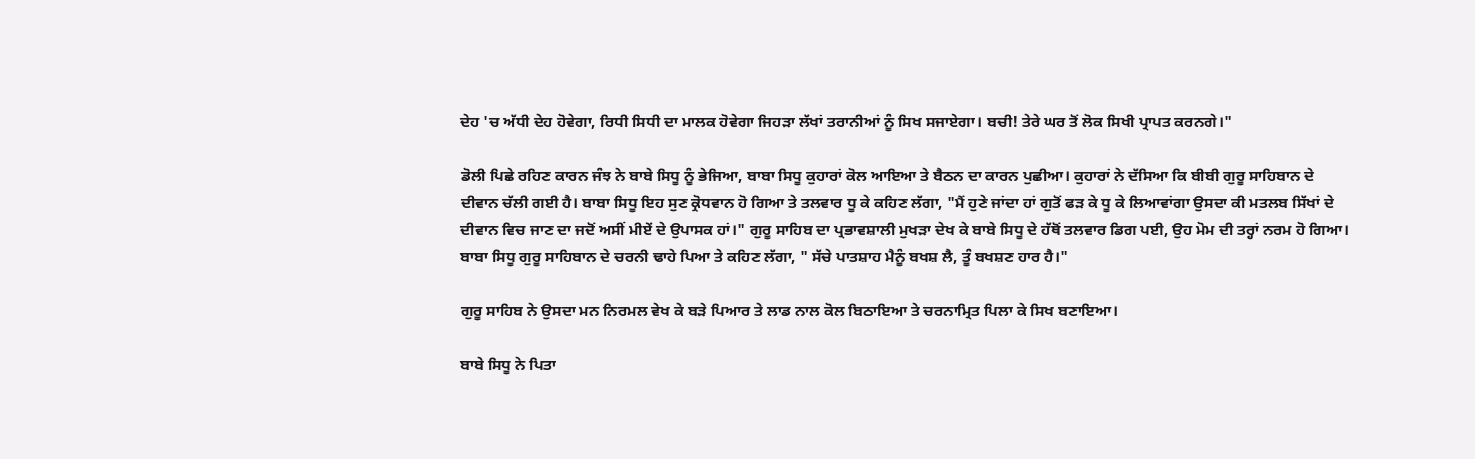ਦੇਹ 'ਚ ਅੱਧੀ ਦੇਹ ਹੋਵੇਗਾ, ਰਿਧੀ ਸਿਧੀ ਦਾ ਮਾਲਕ ਹੋਵੇਗਾ ਜਿਹੜਾ ਲੱਖਾਂ ਤਰਾਨੀਆਂ ਨੂੰ ਸਿਖ ਸਜਾਏਗਾ। ਬਚੀ! ਤੇਰੇ ਘਰ ਤੋਂ ਲੋਕ ਸਿਖੀ ਪ੍ਰਾਪਤ ਕਰਨਗੇ।"

ਡੋਲੀ ਪਿਛੇ ਰਹਿਣ ਕਾਰਨ ਜੰਝ ਨੇ ਬਾਬੇ ਸਿਧੂ ਨੂੰ ਭੇਜਿਆ, ਬਾਬਾ ਸਿਧੂ ਕੁਹਾਰਾਂ ਕੋਲ ਆਇਆ ਤੇ ਬੈਠਨ ਦਾ ਕਾਰਨ ਪੁਛੀਆ। ਕੁਹਾਰਾਂ ਨੇ ਦੱਸਿਆ ਕਿ ਬੀਬੀ ਗੁਰੂ ਸਾਹਿਬਾਨ ਦੇ ਦੀਵਾਨ ਚੱਲੀ ਗਈ ਹੈ। ਬਾਬਾ ਸਿਧੂ ਇਹ ਸੁਣ ਕ੍ਰੋਧਵਾਨ ਹੋ ਗਿਆ ਤੇ ਤਲਵਾਰ ਧੂ ਕੇ ਕਹਿਣ ਲੱਗਾ, "ਮੈਂ ਹੁਣੇ ਜਾਂਦਾ ਹਾਂ ਗੁਤੋਂ ਫੜ ਕੇ ਧੂ ਕੇ ਲਿਆਵਾਂਗਾ ਉਸਦਾ ਕੀ ਮਤਲਬ ਸਿੱਖਾਂ ਦੇ ਦੀਵਾਨ ਵਿਚ ਜਾਣ ਦਾ ਜਦੋਂ ਅਸੀਂ ਮੀਏਂ ਦੇ ਉਪਾਸਕ ਹਾਂ।" ਗੁਰੂ ਸਾਹਿਬ ਦਾ ਪ੍ਰਭਾਵਸ਼ਾਲੀ ਮੁਖੜਾ ਦੇਖ ਕੇ ਬਾਬੇ ਸਿਧੂ ਦੇ ਹੱਥੋਂ ਤਲਵਾਰ ਡਿਗ ਪਈ, ਉਹ ਮੋਮ ਦੀ ਤਰ੍ਹਾਂ ਨਰਮ ਹੋ ਗਿਆ। ਬਾਬਾ ਸਿਧੂ ਗੁਰੂ ਸਾਹਿਬਾਨ ਦੇ ਚਰਨੀ ਢਾਹੇ ਪਿਆ ਤੇ ਕਹਿਣ ਲੱਗਾ, " ਸੱਚੇ ਪਾਤਸ਼ਾਹ ਮੈਨੂੰ ਬਖਸ਼ ਲੈ, ਤੂੰ ਬਖਸ਼ਣ ਹਾਰ ਹੈ।"

ਗੁਰੂ ਸਾਹਿਬ ਨੇ ਉਸਦਾ ਮਨ ਨਿਰਮਲ ਵੇਖ ਕੇ ਬੜੇ ਪਿਆਰ ਤੇ ਲਾਡ ਨਾਲ ਕੋਲ ਬਿਠਾਇਆ ਤੇ ਚਰਨਾਮ੍ਰਿਤ ਪਿਲਾ ਕੇ ਸਿਖ ਬਣਾਇਆ।

ਬਾਬੇ ਸਿਧੂ ਨੇ ਪਿਤਾ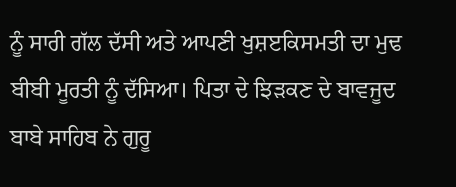ਨੂੰ ਸਾਰੀ ਗੱਲ ਦੱਸੀ ਅਤੇ ਆਪਣੀ ਖੁਸ਼ੲਕਿਸਮਤੀ ਦਾ ਮੁਢ ਬੀਬੀ ਮੂਰਤੀ ਨੂੰ ਦੱਸਿਆ। ਪਿਤਾ ਦੇ ਝਿੜਕਣ ਦੇ ਬਾਵਜੂਦ ਬਾਬੇ ਸਾਹਿਬ ਨੇ ਗੁਰੂ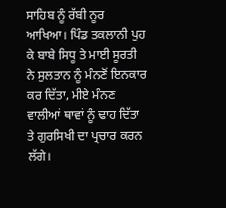ਸਾਹਿਬ ਨੂੰ ਰੱਬੀ ਨੂਰ ਆਖਿਆ। ਪਿੰਡ ਤਕਲਾਨੀ ਪੁਹ ਕੇ ਬਾਬੇ ਸਿਧੂ ਤੇ ਮਾਈ ਸੂਰਤੀ ਨੇ ਸੁਲਤਾਨ ਨੂੰ ਮੰਨਣੋਂ ਇਨਕਾਰ ਕਰ ਦਿੱਤਾ, ਮੀਏ ਮੰਨਣ ਵਾਲੀਆਂ ਥਾਵਾਂ ਨੂੰ ਢਾਹ ਦਿੱਤਾ ਤੇ ਗੁਰਸਿਖੀ ਦਾ ਪ੍ਰਚਾਰ ਕਰਨ ਲੱਗੇ।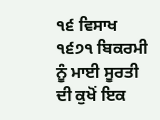੧੬ ਵਿਸਾਖ ੧੬੭੧ ਬਿਕਰਮੀ ਨੂੰ ਮਾਈ ਸੂਰਤੀ ਦੀ ਕੁਖੋਂ ਇਕ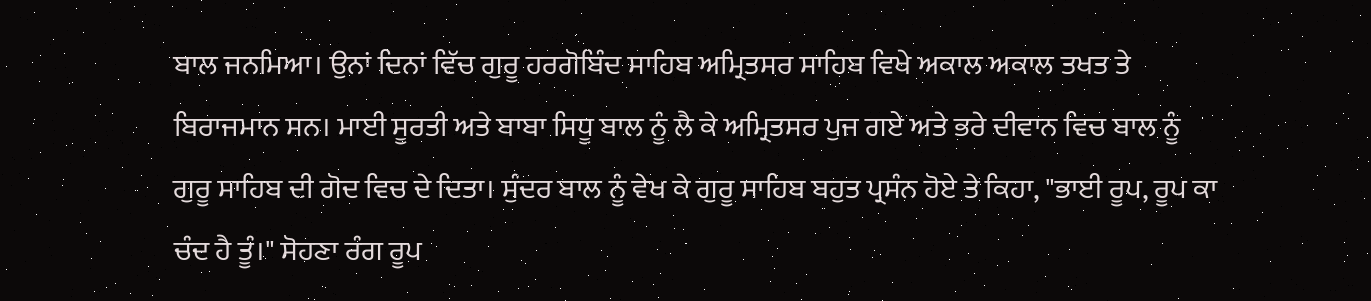ਬਾਲ ਜਨਮਿਆ। ਉਨਾਂ ਦਿਨਾਂ ਵਿੱਚ ਗੁਰੂ ਹਰਗੋਬਿੰਦ ਸਾਹਿਬ ਅਮ੍ਰਿਤਸਰ ਸਾਹਿਬ ਵਿਖੇ ਅਕਾਲ ਅਕਾਲ ਤਖਤ ਤੇ ਬਿਰਾਜਮਾਨ ਸਨ। ਮਾਈ ਸੂਰਤੀ ਅਤੇ ਬਾਬਾ ਸਿਧੂ ਬਾਲ ਨੂੰ ਲੈ ਕੇ ਅਮ੍ਰਿਤਸਰ ਪੁਜ ਗਏ ਅਤੇ ਭਰੇ ਦੀਵਾਨ ਵਿਚ ਬਾਲ ਨੂੰ ਗੁਰੂ ਸਾਹਿਬ ਦੀ ਗੋਦ ਵਿਚ ਦੇ ਦਿਤਾ। ਸੁੰਦਰ ਬਾਲ ਨੂੰ ਵੇਖ ਕੇ ਗੁਰੂ ਸਾਹਿਬ ਬਹੁਤ ਪ੍ਰਸੰਨ ਹੋਏ ਤੇ ਕਿਹਾ, "ਭਾਈ ਰੂਪ, ਰੂਪ ਕਾ ਚੰਦ ਹੈ ਤੂੰ।" ਸੋਹਣਾ ਰੰਗ ਰੂਪ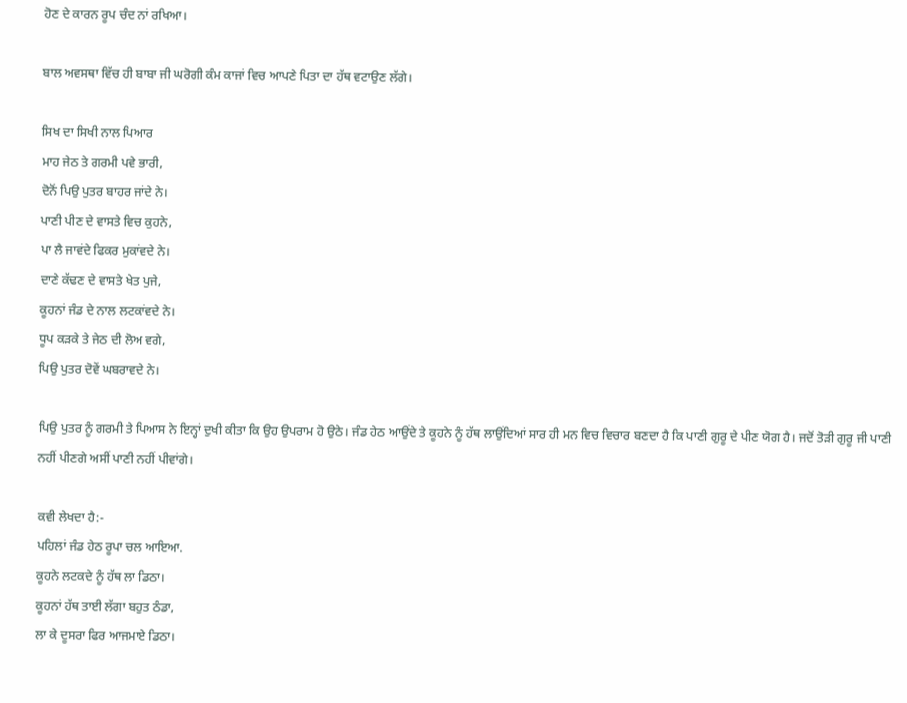ਹੋਣ ਦੇ ਕਾਰਨ ਰੂਪ ਚੰਦ ਨਾਂ ਰਖਿਆ।

ਬਾਲ ਅਵਸਥਾ ਵਿੱਚ ਹੀ ਬਾਬਾ ਜੀ ਘਰੋਗੀ ਕੰਮ ਕਾਜਾਂ ਵਿਚ ਆਪਣੇ ਪਿਤਾ ਦਾ ਹੱਥ ਵਟਾਉਣ ਲੱਗੇ।

ਸਿਖ ਦਾ ਸਿਖੀ ਨਾਲ ਪਿਆਰ
ਮਾਹ ਜੇਠ ਤੇ ਗਰਮੀ ਪਵੇ ਭਾਰੀ,
ਦੋਨੋਂ ਪਿਉ ਪੁਤਰ ਬਾਹਰ ਜਾਂਦੇ ਨੇ।
ਪਾਣੀ ਪੀਣ ਦੇ ਵਾਸਤੇ ਵਿਚ ਕੁਹਨੇ,
ਪਾ ਲੈ ਜਾਵਂਦੇ ਫਿਕਰ ਮੁਕਾਂਵਦੇ ਨੇ।
ਦਾਣੇ ਕੱਢਣ ਦੇ ਵਾਸਤੇ ਖੇਤ ਪੁਜੇ,
ਕੂਹਨਾਂ ਜੰਡ ਦੇ ਨਾਲ ਲਟਕਾਂਵਦੇ ਨੇ।
ਧੂਪ ਕੜਕੇ ਤੇ ਜੇਠ ਦੀ ਲੋਅ ਵਗੇ,
ਪਿਉ ਪੁਤਰ ਦੋਵੇਂ ਘਬਰਾਵਦੇ ਨੇ।

ਪਿਉ ਪੁਤਰ ਨੂੰ ਗਰਮੀ ਤੇ ਪਿਆਸ ਨੇ ਇਨ੍ਹਾਂ ਦੁਖੀ ਕੀਤਾ ਕਿ ਉਹ ਉਪਰਾਮ ਹੋ ਉਠੇ। ਜੰਡ ਹੇਠ ਆਉਂਦੇ ਤੇ ਕੂਹਨੇ ਨੂੰ ਹੱਥ ਲਾਉਂਦਿਆਂ ਸਾਰ ਹੀ ਮਨ ਵਿਚ ਵਿਚਾਰ ਬਣਦਾ ਹੈ ਕਿ ਪਾਣੀ ਗੁਰੂ ਦੇ ਪੀਣ ਯੋਗ ਹੈ। ਜਦੋਂ ਤੋੜੀ ਗੁਰੂ ਜੀ ਪਾਣੀ ਨਹੀਂ ਪੀਣਗੇ ਅਸੀਂ ਪਾਣੀ ਨਹੀਂ ਪੀਵਾਂਗੇ।

ਕਵੀ ਲੇਖਦਾ ਹੈ:-
ਪਹਿਲਾਂ ਜੰਡ ਹੇਠ ਰੂਪਾ ਚਲ ਆਇਆ.
ਕੂਹਨੇ ਲਟਕਦੇ ਨੂੰ ਹੱਥ ਲਾ ਡਿਠਾ।
ਕੂਹਨਾਂ ਹੱਥ ਤਾਈ ਲੱਗਾ ਬਹੁਤ ਠੰਡਾ,
ਲਾ ਕੇ ਦੂਸਰਾ ਫਿਰ ਆਜਮਾਏ ਡਿਠਾ।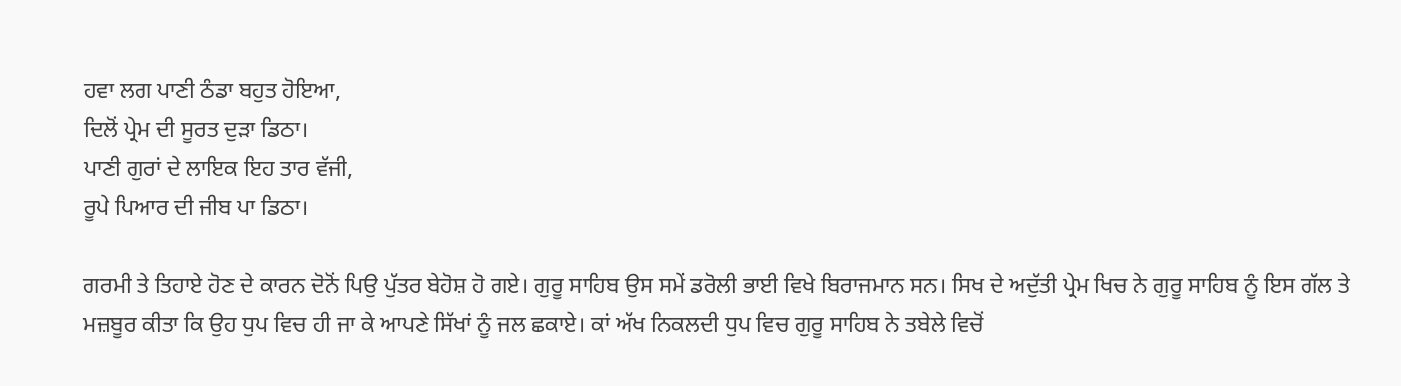ਹਵਾ ਲਗ ਪਾਣੀ ਠੰਡਾ ਬਹੁਤ ਹੋਇਆ,
ਦਿਲੋਂ ਪ੍ਰੇਮ ਦੀ ਸੂਰਤ ਦੁੜਾ ਡਿਠਾ।
ਪਾਣੀ ਗੁਰਾਂ ਦੇ ਲਾਇਕ ਇਹ ਤਾਰ ਵੱਜੀ,
ਰੂਪੇ ਪਿਆਰ ਦੀ ਜੀਬ ਪਾ ਡਿਠਾ।

ਗਰਮੀ ਤੇ ਤਿਹਾਏ ਹੋਣ ਦੇ ਕਾਰਨ ਦੋਨੋਂ ਪਿਉ ਪੁੱਤਰ ਬੇਹੋਸ਼ ਹੋ ਗਏ। ਗੁਰੂ ਸਾਹਿਬ ਉਸ ਸਮੇਂ ਡਰੋਲੀ ਭਾਈ ਵਿਖੇ ਬਿਰਾਜਮਾਨ ਸਨ। ਸਿਖ ਦੇ ਅਦੁੱਤੀ ਪ੍ਰੇਮ ਖਿਚ ਨੇ ਗੁਰੂ ਸਾਹਿਬ ਨੂੰ ਇਸ ਗੱਲ ਤੇ ਮਜ਼ਬੂਰ ਕੀਤਾ ਕਿ ਉਹ ਧੁਪ ਵਿਚ ਹੀ ਜਾ ਕੇ ਆਪਣੇ ਸਿੱਖਾਂ ਨੂੰ ਜਲ ਛਕਾਏ। ਕਾਂ ਅੱਖ ਨਿਕਲਦੀ ਧੁਪ ਵਿਚ ਗੁਰੂ ਸਾਹਿਬ ਨੇ ਤਬੇਲੇ ਵਿਚੋਂ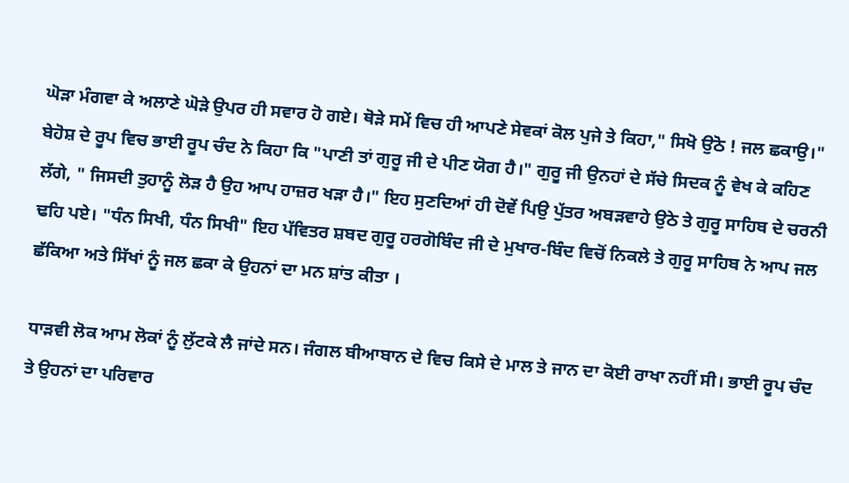ਘੋੜਾ ਮੰਗਵਾ ਕੇ ਅਲਾਣੇ ਘੋੜੇ ਉਪਰ ਹੀ ਸਵਾਰ ਹੋ ਗਏ। ਥੋੜੇ ਸਮੇਂ ਵਿਚ ਹੀ ਆਪਣੇ ਸੇਵਕਾਂ ਕੋਲ ਪੁਜੇ ਤੇ ਕਿਹਾ," ਸਿਖੋ ਉਠੋ ! ਜਲ ਛਕਾਉ।" ਬੇਹੋਸ਼ ਦੇ ਰੂਪ ਵਿਚ ਭਾਈ ਰੂਪ ਚੰਦ ਨੇ ਕਿਹਾ ਕਿ "ਪਾਣੀ ਤਾਂ ਗੁਰੂ ਜੀ ਦੇ ਪੀਣ ਯੋਗ ਹੈ।" ਗੁਰੂ ਜੀ ਉਨਹਾਂ ਦੇ ਸੱਚੇ ਸਿਦਕ ਨੂੰ ਵੇਖ ਕੇ ਕਹਿਣ ਲੱਗੇ, " ਜਿਸਦੀ ਤੁਹਾਨੂੰ ਲੋੜ ਹੈ ਉਹ ਆਪ ਹਾਜ਼ਰ ਖੜਾ ਹੈ।" ਇਹ ਸੁਣਦਿਆਂ ਹੀ ਦੋਵੇਂ ਪਿਉ ਪੁੱਤਰ ਅਬੜਵਾਹੇ ਉਠੇ ਤੇ ਗੁਰੂ ਸਾਹਿਬ ਦੇ ਚਰਨੀ ਢਹਿ ਪਏ। "ਧੰਨ ਸਿਖੀ, ਧੰਨ ਸਿਖੀ" ਇਹ ਪੱਵਿਤਰ ਸ਼ਬਦ ਗੁਰੂ ਹਰਗੋਬਿੰਦ ਜੀ ਦੇ ਮੁਖਾਰ-ਬਿੰਦ ਵਿਚੋਂ ਨਿਕਲੇ ਤੇ ਗੁਰੂ ਸਾਹਿਬ ਨੇ ਆਪ ਜਲ ਛੱਕਿਆ ਅਤੇ ਸਿੱਖਾਂ ਨੂੰ ਜਲ ਛਕਾ ਕੇ ਉਹਨਾਂ ਦਾ ਮਨ ਸ਼ਾਂਤ ਕੀਤਾ ।

ਧਾੜਵੀ ਲੋਕ ਆਮ ਲੋਕਾਂ ਨੂੰ ਲੁੱਟਕੇ ਲੈ ਜਾਂਦੇ ਸਨ। ਜੰਗਲ ਬੀਆਬਾਨ ਦੇ ਵਿਚ ਕਿਸੇ ਦੇ ਮਾਲ ਤੇ ਜਾਨ ਦਾ ਕੋਈ ਰਾਖਾ ਨਹੀਂ ਸੀ। ਭਾਈ ਰੂਪ ਚੰਦ ਤੇ ਉਹਨਾਂ ਦਾ ਪਰਿਵਾਰ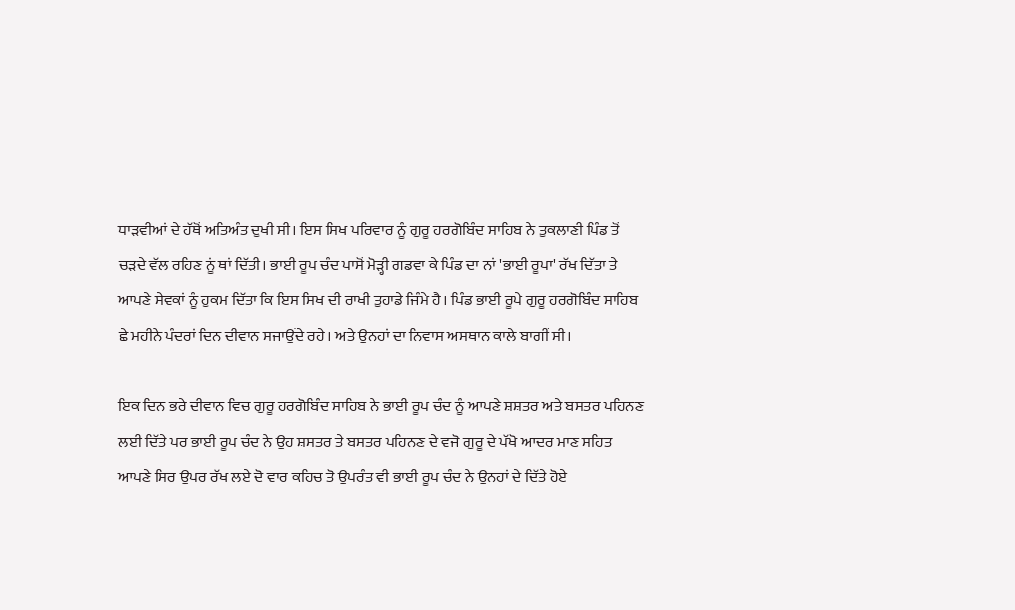ਧਾੜਵੀਆਂ ਦੇ ਹੱਥੋਂ ਅਤਿਅੰਤ ਦੁਖੀ ਸੀ। ਇਸ ਸਿਖ ਪਰਿਵਾਰ ਨੂੰ ਗੁਰੂ ਹਰਗੋਬਿੰਦ ਸਾਹਿਬ ਨੇ ਤੁਕਲਾਣੀ ਪਿੰਡ ਤੋਂ ਚੜਦੇ ਵੱਲ ਰਹਿਣ ਨੂਂ ਥਾਂ ਦਿੱਤੀ। ਭਾਈ ਰੂਪ ਚੰਦ ਪਾਸੋਂ ਮੋੜ੍ਹੀ ਗਡਵਾ ਕੇ ਪਿੰਡ ਦਾ ਨਾਂ 'ਭਾਈ ਰੂਪਾ' ਰੱਖ ਦਿੱਤਾ ਤੇ ਆਪਣੇ ਸੇਵਕਾਂ ਨੂੰ ਹੁਕਮ ਦਿੱਤਾ ਕਿ ਇਸ ਸਿਖ ਦੀ ਰਾਖੀ ਤੁਹਾਡੇ ਜਿੰਮੇ ਹੈ। ਪਿੰਡ ਭਾਈ ਰੂਪੇ ਗੁਰੂ ਹਰਗੋਬਿੰਦ ਸਾਹਿਬ ਛੇ ਮਹੀਨੇ ਪੰਦਰਾਂ ਦਿਨ ਦੀਵਾਨ ਸਜਾਉਂਦੇ ਰਹੇ। ਅਤੇ ਉਨਹਾਂ ਦਾ ਨਿਵਾਸ ਅਸਥਾਨ ਕਾਲੇ ਬਾਗੀਂ ਸੀ।

ਇਕ ਦਿਨ ਭਰੇ ਦੀਵਾਨ ਵਿਚ ਗੁਰੂ ਹਰਗੋਬਿੰਦ ਸਾਹਿਬ ਨੇ ਭਾਈ ਰੂਪ ਚੰਦ ਨੂੰ ਆਪਣੇ ਸ਼ਸ਼ਤਰ ਅਤੇ ਬਸਤਰ ਪਹਿਨਣ ਲਈ ਦਿੱਤੇ ਪਰ ਭਾਈ ਰੂਪ ਚੰਦ ਨੇ ਉਹ ਸ਼ਸਤਰ ਤੇ ਬਸਤਰ ਪਹਿਨਣ ਦੇ ਵਜੋ ਗੁਰੂ ਦੇ ਪੱਖੋ ਆਦਰ ਮਾਣ ਸਹਿਤ ਆਪਣੇ ਸਿਰ ਉਪਰ ਰੱਖ ਲਏ ਦੋ ਵਾਰ ਕਹਿਚ ਤੋ ਉਪਰੰਤ ਵੀ ਭਾਈ ਰੂਪ ਚੰਦ ਨੇ ਉਨਹਾਂ ਦੇ ਦਿੱਤੇ ਹੋਏ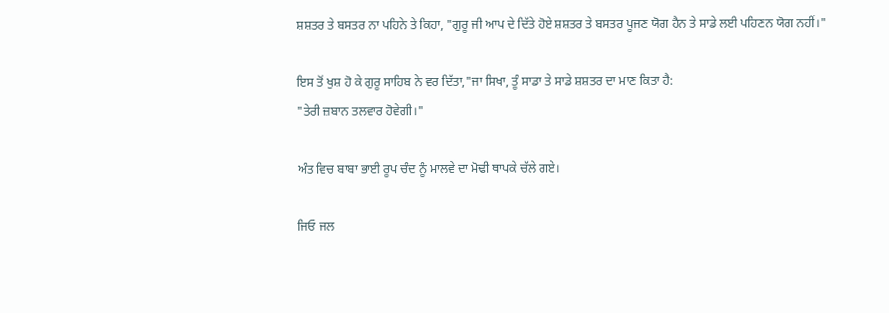ਸ਼ਸ਼ਤਰ ਤੇ ਬਸਤਰ ਨਾ ਪਹਿਨੇ ਤੇ ਕਿਹਾ, "ਗੁਰੂ ਜੀ ਆਪ ਦੇ ਦਿੱਤੇ ਹੋਏ ਸ਼ਸ਼ਤਰ ਤੇ ਬਸਤਰ ਪੂਜਣ ਯੋਗ ਹੈਨ ਤੇ ਸਾਡੇ ਲਈ ਪਹਿਣਨ ਯੋਗ ਨਹੀਂ।"

ਇਸ ਤੋਂ ਖੁਸ਼ ਹੋ ਕੇ ਗੁਰੂ ਸਾਹਿਬ ਨੇ ਵਰ ਦਿੱਤਾ,"ਜਾ ਸਿਖਾ, ਤੂੰ ਸਾਡਾ ਤੇ ਸਾਡੇ ਸ਼ਸ਼ਤਰ ਦਾ ਮਾਣ ਕਿਤਾ ਹੈ:
"ਤੇਰੀ ਜ਼ਬਾਨ ਤਲਵਾਰ ਹੋਵੇਗੀ।"

ਅੰਤ ਵਿਚ ਬਾਬਾ ਭਾਈ ਰੂਪ ਚੰਦ ਨੂੰ ਮਾਲਵੇ ਦਾ ਮੋਢੀ ਥਾਪਕੇ ਚੱਲੇ ਗਏ।

ਜਿਓ ਜਲ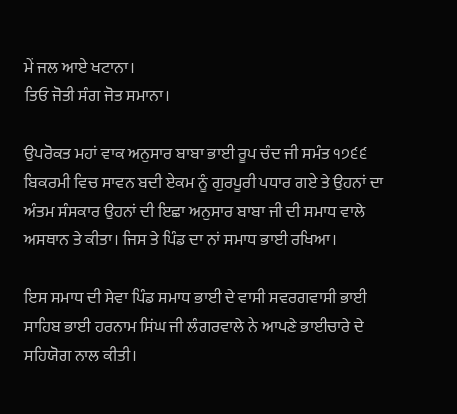ਮੇਂ ਜਲ ਆਏ ਖਟਾਨਾ।
ਤਿਓ ਜੋਤੀ ਸੰਗ ਜੋਤ ਸਮਾਨਾ।

ਉਪਰੋਕਤ ਮਹਾਂ ਵਾਕ ਅਨੁਸਾਰ ਬਾਬਾ ਭਾਈ ਰੂਪ ਚੰਦ ਜੀ ਸਮੰਤ ੧੭੬੬ ਬਿਕਰਮੀ ਵਿਚ ਸਾਵਨ ਬਦੀ ਏਕਮ ਨੂੰ ਗੁਰਪੂਰੀ ਪਧਾਰ ਗਏ ਤੇ ਉਹਨਾਂ ਦਾ ਅੰਤਮ ਸੰਸਕਾਰ ਉਹਨਾਂ ਦੀ ਇਛਾ ਅਨੁਸਾਰ ਬਾਬਾ ਜੀ ਦੀ ਸਮਾਧ ਵਾਲੇ ਅਸਥਾਨ ਤੇ ਕੀਤਾ। ਜਿਸ ਤੇ ਪਿੰਡ ਦਾ ਨਾਂ ਸਮਾਧ ਭਾਈ ਰਖਿਆ।

ਇਸ ਸਮਾਧ ਦੀ ਸੇਵਾ ਪਿੰਡ ਸਮਾਧ ਭਾਈ ਦੇ ਵਾਸੀ ਸਵਰਗਵਾਸੀ ਭਾਈ ਸਾਹਿਬ ਭਾਈ ਹਰਨਾਮ ਸਿਂਘ ਜੀ ਲੰਗਰਵਾਲੇ ਨੇ ਆਪਣੇ ਭਾਈਚਾਰੇ ਦੇ ਸਹਿਯੋਗ ਨਾਲ ਕੀਤੀ।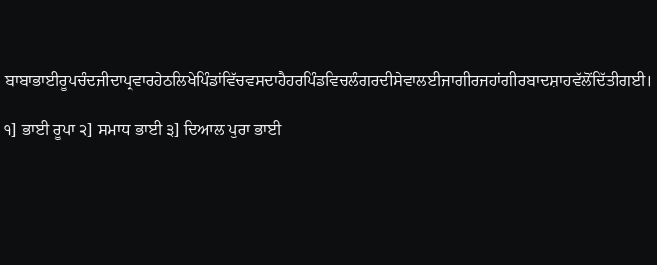ਬਾਬਾਭਾਈਰੂਪਚੰਦਜੀਦਾਪ੍ਰਵਾਰਹੇਠਲਿਖੇਪਿੰਡਾਂਵਿੱਚਵਸਦਾਹੈਹਰਪਿੰਡਵਿਚਲੰਗਰਦੀਸੇਵਾਲਈਜਾਗੀਰਜਹਾਂਗੀਰਬਾਦਸ਼ਾਹਵੱਲੋਂਦਿੱਤੀਗਈ।

੧] ਭਾਈ ਰੂਪਾ ੨] ਸਮਾਧ ਭਾਈ ੩] ਦਿਆਲ ਪੁਰਾ ਭਾਈ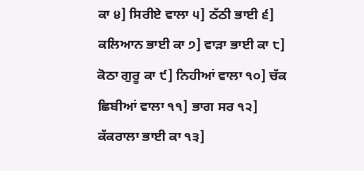ਕਾ ੪] ਸਿਰੀਏ ਵਾਲਾ ੫] ਠੱਠੀ ਭਾਈ ੬] ਕਲਿਆਨ ਭਾਈ ਕਾ ੭] ਵਾੜਾ ਭਾਈ ਕਾ ੮] ਕੋਠਾ ਗੁਰੂ ਕਾ ੯] ਨਿਹੀਆਂ ਵਾਲਾ ੧੦] ਚੱਕ ਛਿਬੀਆਂ ਵਾਲਾ ੧੧] ਭਾਗ ਸਰ ੧੨] ਕੱਕਰਾਲਾ ਭਾਈ ਕਾ ੧੩]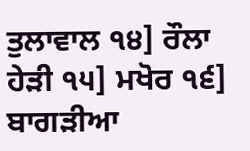ਤੁਲਾਵਾਲ ੧੪] ਰੌਲਾ ਹੇੜੀ ੧੫] ਮਖੋਰ ੧੬] ਬਾਗੜੀਆ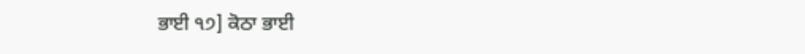ਭਾਈ ੧੭] ਕੋਠਾ ਭਾਈ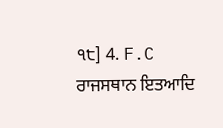੧੮] 4. F.C ਰਾਜਸਥਾਨ ਇਤਆਦਿ